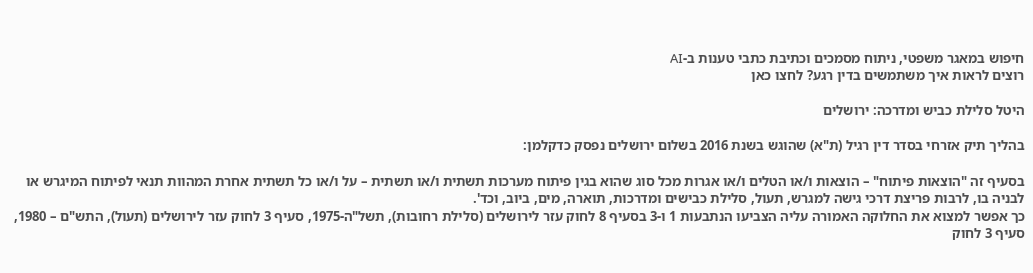חיפוש במאגר משפטי, ניתוח מסמכים וכתיבת כתבי טענות ב-AI
רוצים לראות איך משתמשים בדין רגע? לחצו כאן

היטל סלילת כביש ומדרכה: ירושלים

בהליך תיק אזרחי בסדר דין רגיל (ת"א) שהוגש בשנת 2016 בשלום ירושלים נפסק כדקלמן:

בסעיף זה "הוצאות פיתוח" – הוצאות ו/או הטלים ו/או אגרות מכל סוג שהוא בגין פיתוח מערכות תשתית ו/או תשתית – על ו/או כל תשתית אחרת המהוות תנאי לפיתוח המיגרש או לבניה בו, לרבות פריצת דרכי גישה למגרש, תעול, סלילת כבישים ומדרכות, תוארה, מים, ביוב, וכד'.
כך אפשר למצוא את החלוקה האמורה עליה הצביעו הנתבעות 1 ו-3 בסעיף 8 לחוק עזר לירושלים (סלילת רחובות), תשל"ה-1975, סעיף 3 לחוק עזר לירושלים (תעול), התש"ם – 1980, סעיף 3 לחוק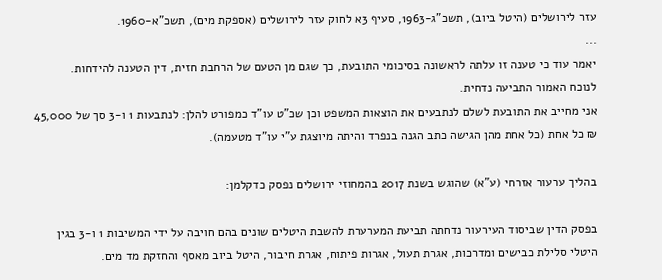עזר לירושלים (היטל ביוב), תשכ"ג-1963, סעיף 3א לחוק עזר לירושלים (אספקת מים), תשכ"א-1960.
...
יאמר עוד כי טענה זו עלתה לראשונה בסיכומי התובעת, כך שגם מן הטעם של הרחבת חזית, דין הטענה להידחות.
לנוכח האמור התביעה נדחית.
אני מחייב את התובעת לשלם לנתבעים את הוצאות המשפט וכן שכ"ט עו"ד כמפורט להלן: לנתבעות 1 ו-3 סך של 45,000 ₪ כל אחת (כל אחת מהן הגישה כתב הגנה בנפרד והיתה מיוצגת ע"י עו"ד מטעמה).

בהליך ערעור אזרחי (ע"א) שהוגש בשנת 2017 בהמחוזי ירושלים נפסק כדקלמן:

בפסק הדין שביסוד העירעור נדחתה תביעת המערערת להשבת היטלים שונים בהם חויבה על ידי המשיבות 1 ו-3 בגין היטלי סלילת כבישים ומדרכות, אגרת תעול, אגרות פיתוח, אגרת חיבור, היטל ביוב מאסף והחזקת מד מים.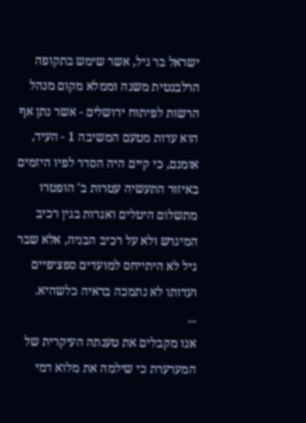ישראל בר גיל, אשר שימש בתקופה הרלבנטית משנה וממלא מקום מנהל הרשות לפיתוח ירושלים - אשר נתן אף הוא עדות מטעם המשיבה 1 - העיד, אומנם, כי קיים היה הסדר לפיו היזמים באיזור התעשיה עטרות ב' הופטרו מתשלום היטלים ואגרות בגין רכיב המיגרש ולא על רכיב הבניה, אלא שבר גיל לא היתייחס למועדים ספציפיים ועדותו לא נתמכה בראיה כלשהיא.
...
אנו מקבלים את טענתה העיקרית של המערערת כי שילמה את מלוא דמי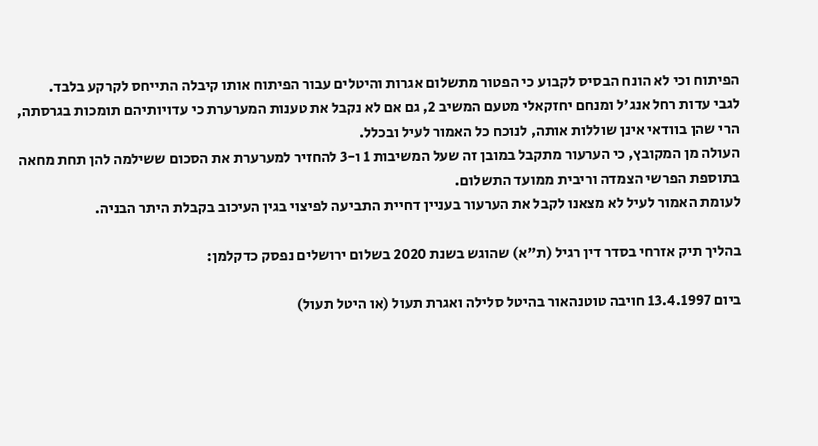הפיתוח וכי לא הונח הבסיס לקבוע כי הפטור מתשלום אגרות והיטלים עבור הפיתוח אותו קיבלה התייחס לקרקע בלבד.
לגבי עדות רחל אנג'ל ומנחם יחזקאלי מטעם המשיב 2, גם אם לא נקבל את טענות המערערת כי עדויותיהם תומכות בגרסתה, הרי שהן בוודאי אינן שוללות אותה, לנוכח כל האמור לעיל ובכלל.
העולה מן המקובץ, כי הערעור מתקבל במובן זה שעל המשיבות 1 ו-3 להחזיר למערערת את הסכום ששילמה להן תחת מחאה בתוספת הפרשי הצמדה וריבית ממועד התשלום.
לעומת האמור לעיל לא מצאנו לקבל את הערעור בעניין דחיית התביעה לפיצוי בגין העיכוב בקבלת היתר הבניה.

בהליך תיק אזרחי בסדר דין רגיל (ת"א) שהוגש בשנת 2020 בשלום ירושלים נפסק כדקלמן:

ביום 13.4.1997 חויבה טוטנהאור בהיטל סלילה ואגרת תעול (או היטל תעול)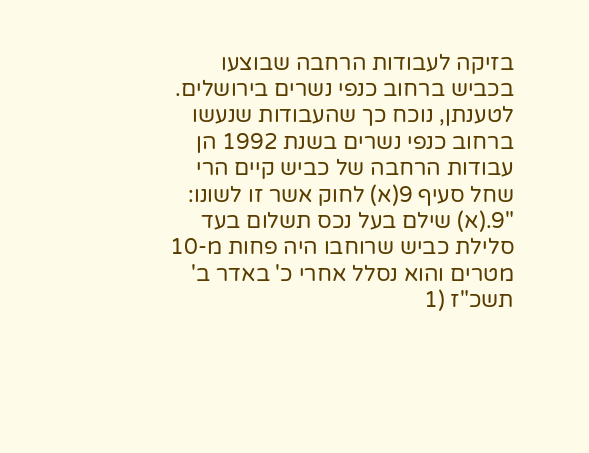בזיקה לעבודות הרחבה שבוצעו בכביש ברחוב כנפי נשרים בירושלים.
לטענתן, נוכח כך שהעבודות שנעשו ברחוב כנפי נשרים בשנת 1992 הן עבודות הרחבה של כביש קיים הרי שחל סעיף 9(א) לחוק אשר זו לשונו: "9.(א) שילם בעל נכס תשלום בעד סלילת כביש שרוחבו היה פחות מ-10 מטרים והוא נסלל אחרי כ' באדר ב' תשכ"ז (1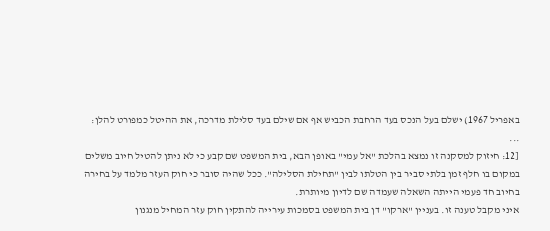באפריל 1967) ישלם בעל הנכס בעד הרחבת הכביש אף אם שילם בעד סלילת מדרכה, את ההיטל כמפורט להלן:
...
[12: חיזוק למסקנה זו נמצא בהלכת "אל עמי" באופן הבא, בית המשפט שם קבע כי לא ניתן להטיל חיוב משלים במקום בו חלף זמן בלתי סביר בין הטלתו לבין "תחילת הסלילה". ככל שהיה סובר כי חוק העזר מלמד על בחירה בחיוב חד פעמי הייתה השאלה שעמדה שם לדיון מיותרת.
איני מקבל טענה זו. בעניין "ארקו" דן בית המשפט בסמכות עירייה להתקין חוק עזר המחיל מנגנון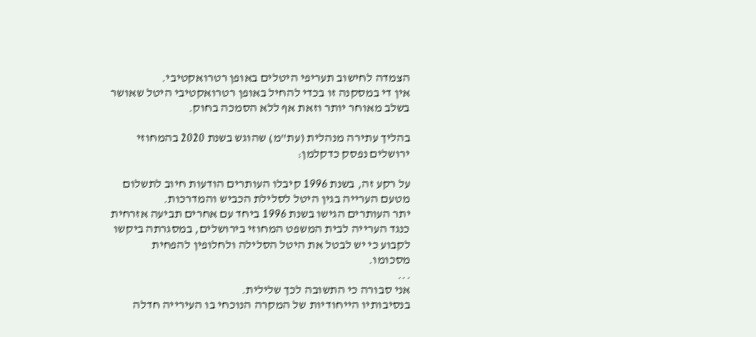הצמדה לחישוב תעריפי היטלים באופן רטרואקטיבי.
אין די במסקנה זו בכדי להחיל באופן רטרואקטיבי היטל שאושר בשלב מאוחר יותר וזאת אף ללא הסמכה בחוק.

בהליך עתירה מנהלית (עת"מ) שהוגש בשנת 2020 בהמחוזי ירושלים נפסק כדקלמן:

על רקע זה, בשנת 1996 קיבלו העותרים הודעות חיוב לתשלום מטעם הערייה בגין היטל לסלילת הכביש והמדרכות.
יתר העותרים הגישו בשנת 1996 ביחד עם אחרים תביעה אזרחית כנגד הערייה לבית המשפט המחוזי בירושלים, במסגרתה ביקשו לקבוע כי יש לבטל את היטל הסלילה ולחלופין להפחית מסכומו.
...
אני סבורה כי התשובה לכך שלילית.
בנסיבותיו הייחודיות של המקרה הנוכחי בו העירייה חדלה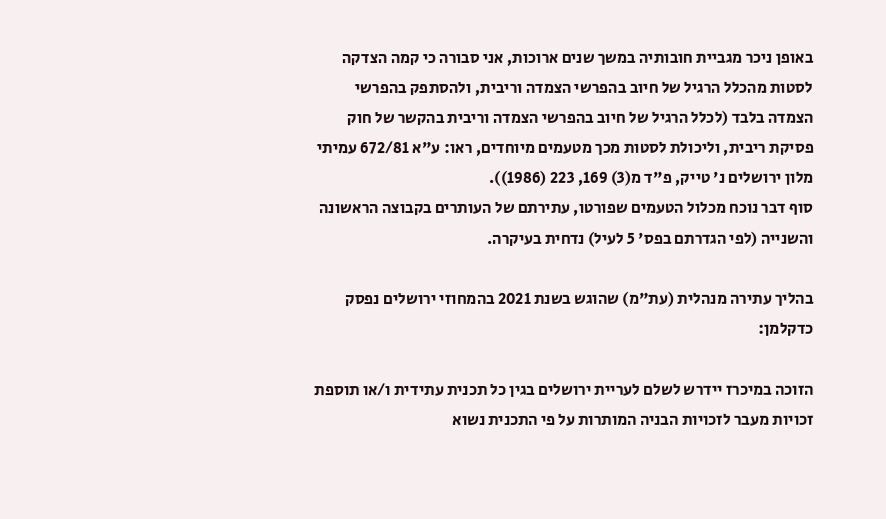באופן ניכר מגביית חובותיה במשך שנים ארוכות, אני סבורה כי קמה הצדקה לסטות מהכלל הרגיל של חיוב בהפרשי הצמדה וריבית, ולהסתפק בהפרשי הצמדה בלבד (לכלל הרגיל של חיוב בהפרשי הצמדה וריבית בהקשר של חוק פסיקת ריבית, וליכולת לסטות מכך מטעמים מיוחדים, ראו: ע"א 672/81 עמיתי מלון ירושלים נ' טייק, פ"ד מ(3) 169, 223 (1986)).
סוף דבר נוכח מכלול הטעמים שפורטו, עתירתם של העותרים בקבוצה הראשונה והשנייה (לפי הגדרתם בפס' 5 לעיל) נדחית בעיקרה.

בהליך עתירה מנהלית (עת"מ) שהוגש בשנת 2021 בהמחוזי ירושלים נפסק כדקלמן:

הזוכה במיכרז יידרש לשלם לעריית ירושלים בגין כל תכנית עתידית ו/או תוספת זכויות מעבר לזכויות הבניה המותרות על פי התכנית נשוא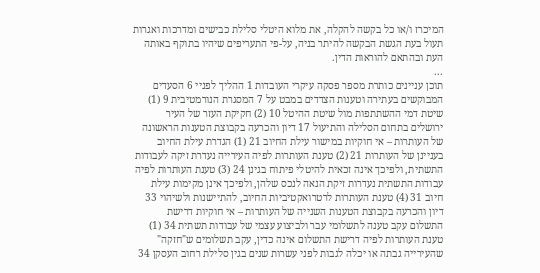המיכרז ו/או כל בקשה להקלה, את מלוא היטלי סלילת כבישים ומדרכות ואגרות תעול בעת הגשת הבקשה להיתר בניה, על-פי התעריפים שיהיו בתוקף באותה העת ובהתאם להוראות הדין.
...
תוכן עניינים כותרת מספר פסקה עיקרי העובדות 1 ההליך לפניי 6 הסעדים המבוקשים בעתירה וטענות הצדדים במבט על 7 המסגרת הנורמטיבית 9 (1) שיטת דמי ההשתתפות מול שיטת ההיטל 10 (2) חקיקת העזר של העיר ירושלים בתחום הסלילה והתיעול 17 דיון והכרעה בקבוצת הטענות הראשונה של העותרות – אי חוקיות במישור עילת החיוב 21 (1) הגדרת עילת החיוב בעניינן של העותרות 21 (2) טענת העותרות לפיה העירייה נעדרת זיקה לעבודות התשתית, ולפיכך אינה זכאית להיטלי פיתוח בגינן 24 (3) טענת העותרות לפיה עבודות התשתית נעדרות זיקת הנאה לנכס שלהן, ולפיכך אינן מקימות עילת חיוב 31 (4) טענת העותרות לרטרואקטיביות החיוב, להתיישנות ולשיהוי 33 דיון והכרעה בקבוצת הטענות השנייה של העותרות – אי חוקיות דרישת התשלום עקב טענה לתשלומי עבר ולביצוע עצמי של עבודות תשתית 34 (1) טענת העותרות לפיה דרישת התשלום אינה כדין, עקב תשלומים ש"חזקה" שהעירייה גבתה או יכלה לגבות לפני עשרות שנים בגין סלילת רחוב העסקן 34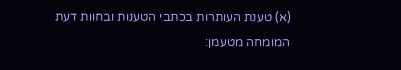(א) טענת העותרות בכתבי הטענות ובחוות דעת המומחה מטעמן: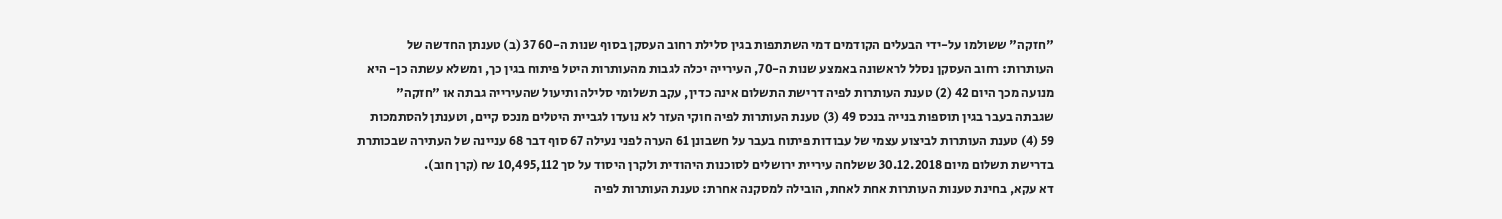"חזקה" ששולמו על-ידי הבעלים הקודמים דמי השתתפות בגין סלילת רחוב העסקן בסוף שנות ה-60 37 (ב) טענתן החדשה של העותרות: רחוב העסקן נסלל לראשונה באמצע שנות ה-70, העירייה יכלה לגבות מהעותרות היטל פיתוח בגין כך, ומשלא עשתה כן- היא מנועה מכך היום 42 (2) טענת העותרות לפיה דרישת התשלום אינה כדין, עקב תשלומי סלילה ותיעול שהעירייה גבתה או "חזקה" שגבתה בעבר בגין תוספות בנייה בנכס 49 (3) טענת העותרות לפיה חוקי העזר לא נועדו לגביית היטלים מנכס קיים, וטענתן להסתמכות 59 (4) טענת העותרות לביצוע עצמי של עבודות פיתוח בעבר על חשבונן 61 הערה לפני נעילה 67 סוף דבר 68 עניינה של העתירה שבכותרת בדרישת תשלום מיום 30.12.2018 ששלחה עיריית ירושלים לסוכנות היהודית ולקרן היסוד על סך 10,495,112 ₪ (קרן חוב).
דא עקא, בחינת טענות העותרות אחת לאחת, הובילה למסקנה אחרת: טענת העותרות לפיה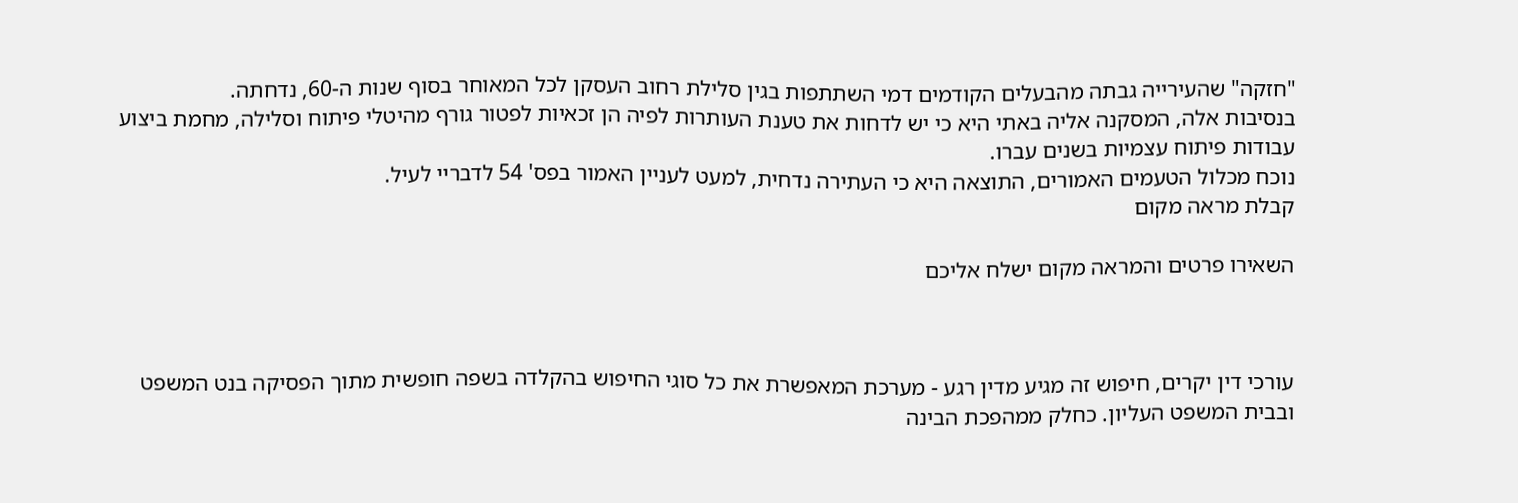"חזקה" שהעירייה גבתה מהבעלים הקודמים דמי השתתפות בגין סלילת רחוב העסקן לכל המאוחר בסוף שנות ה-60, נדחתה.
בנסיבות אלה, המסקנה אליה באתי היא כי יש לדחות את טענת העותרות לפיה הן זכאיות לפטור גורף מהיטלי פיתוח וסלילה, מחמת ביצוע עבודות פיתוח עצמיות בשנים עברו.
נוכח מכלול הטעמים האמורים, התוצאה היא כי העתירה נדחית, למעט לעניין האמור בפס' 54 לדבריי לעיל.
קבלת מראה מקום

השאירו פרטים והמראה מקום ישלח אליכם



עורכי דין יקרים, חיפוש זה מגיע מדין רגע - מערכת המאפשרת את כל סוגי החיפוש בהקלדה בשפה חופשית מתוך הפסיקה בנט המשפט ובבית המשפט העליון. כחלק ממהפכת הבינה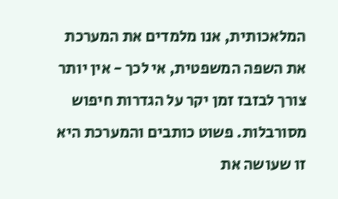המלאכותית, אנו מלמדים את המערכת את השפה המשפטית, אי לכך - אין יותר צורך לבזבז זמן יקר על הגדרות חיפוש מסורבלות. פשוט כותבים והמערכת היא זו שעושה את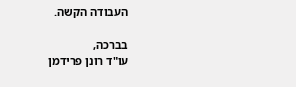העבודה הקשה.

בברכה,
עו"ד רונן פרידמן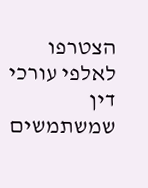הצטרפו לאלפי עורכי דין שמשתמשים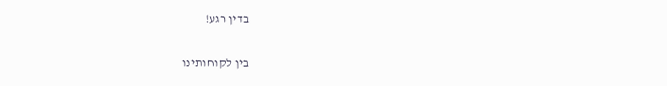בדין רגע!

בין לקוחותינו